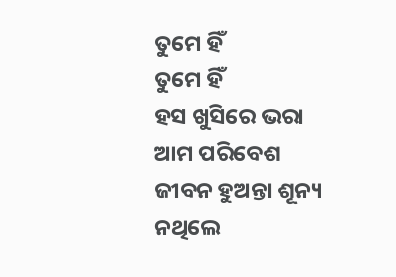ତୁମେ ହିଁ
ତୁମେ ହିଁ
ହସ ଖୁସିରେ ଭରା ଆମ ପରିବେଶ
ଜୀବନ ହୁଅନ୍ତା ଶୂନ୍ୟ ନଥିଲେ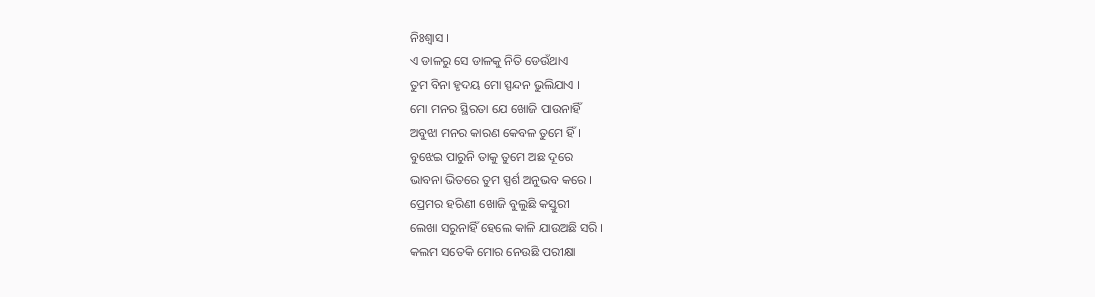ନିଃଶ୍ୱାସ ।
ଏ ଡାଳରୁ ସେ ଡାଳକୁ ନିତି ଡେଉଁଥାଏ
ତୁମ ବିନା ହୃଦୟ ମୋ ସ୍ପନ୍ଦନ ଭୁଲିଯାଏ ।
ମୋ ମନର ସ୍ଥିରତା ଯେ ଖୋଜି ପାଉନାହିଁ
ଅବୁଝା ମନର କାରଣ କେବଳ ତୁମେ ହିଁ ।
ବୁଝେଇ ପାରୁନି ତାକୁ ତୁମେ ଅଛ ଦୂରେ
ଭାବନା ଭିତରେ ତୁମ ସ୍ପର୍ଶ ଅନୁଭବ କରେ ।
ପ୍ରେମର ହରିଣୀ ଖୋଜି ବୁଲୁଛି କସ୍ତୁରୀ
ଲେଖା ସରୁନାହିଁ ହେଲେ କାଳି ଯାଉଅଛି ସରି ।
କଲମ ସତେକି ମୋର ନେଉଛି ପରୀକ୍ଷା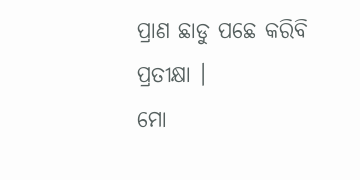ପ୍ରାଣ ଛାଡୁ ପଛେ କରିବି ପ୍ରତୀକ୍ଷା ।
ମୋ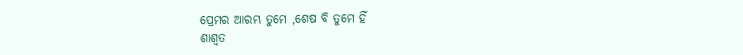ପ୍ରେମର ଆରମ୍ଭ ତୁମେ ,ଶେଷ ବି ତୁମେ ହିଁ
ଶାଶ୍ୱତ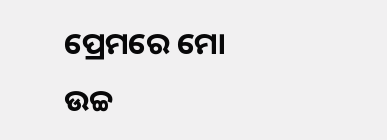ପ୍ରେମରେ ମୋ ଉଚ୍ଚ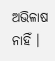ଅଭିଳାଷ ନାହିଁ ।